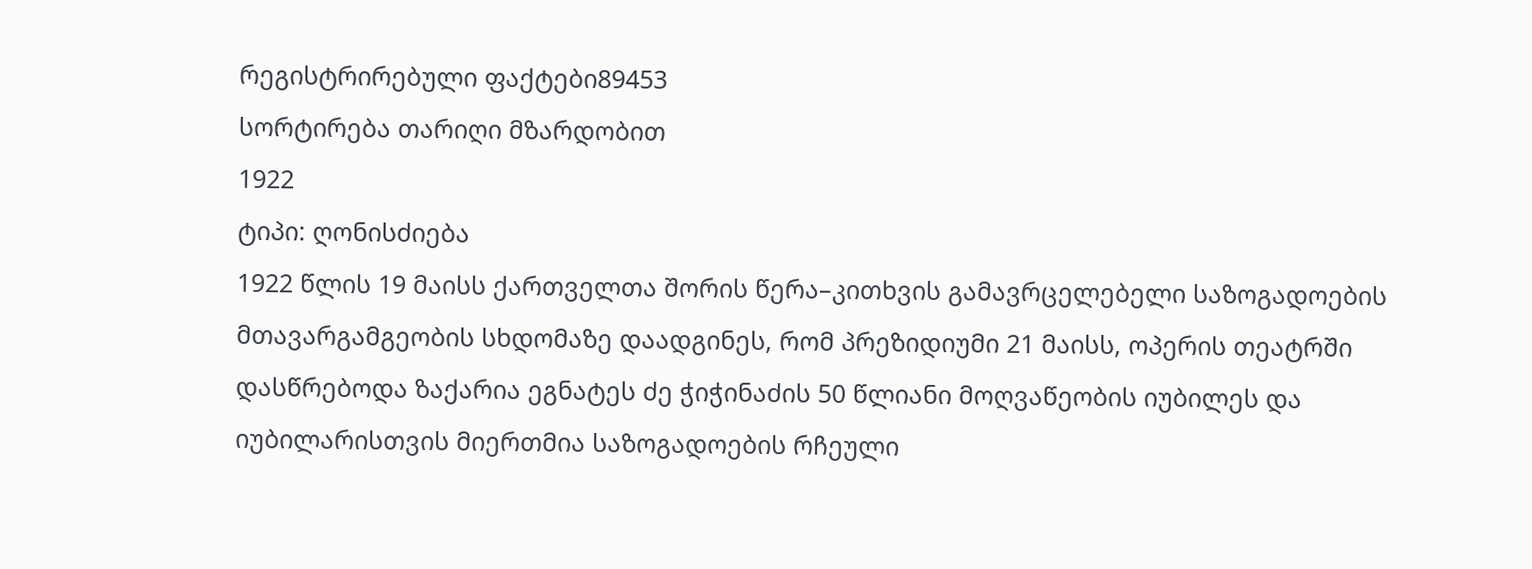რეგისტრირებული ფაქტები89453
სორტირება თარიღი მზარდობით
1922
ტიპი: ღონისძიება
1922 წლის 19 მაისს ქართველთა შორის წერა–კითხვის გამავრცელებელი საზოგადოების მთავარგამგეობის სხდომაზე დაადგინეს, რომ პრეზიდიუმი 21 მაისს, ოპერის თეატრში დასწრებოდა ზაქარია ეგნატეს ძე ჭიჭინაძის 50 წლიანი მოღვაწეობის იუბილეს და იუბილარისთვის მიერთმია საზოგადოების რჩეული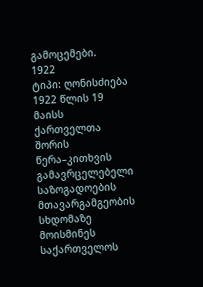გამოცემები.
1922
ტიპი: ღონისძიება
1922 წლის 19 მაისს ქართველთა შორის წერა–კითხვის გამავრცელებელი საზოგადოების მთავარგამგეობის სხდომაზე მოისმინეს საქართველოს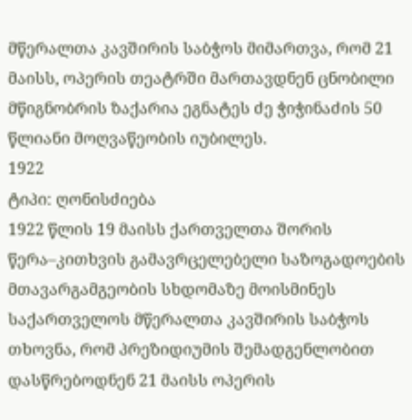მწერალთა კავშირის საბჭოს მიმართვა, რომ 21 მაისს, ოპერის თეატრში მართავდნენ ცნობილი მწიგნობრის ზაქარია ეგნატეს ძე ჭიჭინაძის 50 წლიანი მოღვაწეობის იუბილეს.
1922
ტიპი: ღონისძიება
1922 წლის 19 მაისს ქართველთა შორის წერა–კითხვის გამავრცელებელი საზოგადოების მთავარგამგეობის სხდომაზე მოისმინეს საქართველოს მწერალთა კავშირის საბჭოს თხოვნა, რომ პრეზიდიუმის შემადგენლობით დასწრებოდნენ 21 მაისს ოპერის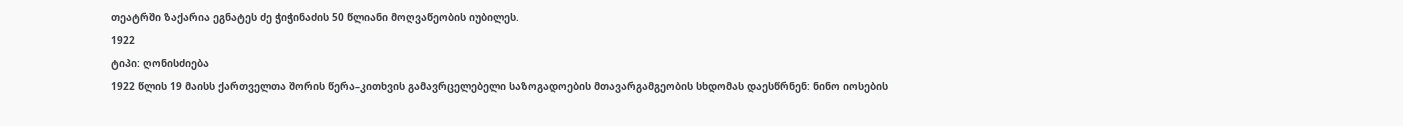თეატრში ზაქარია ეგნატეს ძე ჭიჭინაძის 50 წლიანი მოღვაწეობის იუბილეს.
1922
ტიპი: ღონისძიება
1922 წლის 19 მაისს ქართველთა შორის წერა–კითხვის გამავრცელებელი საზოგადოების მთავარგამგეობის სხდომას დაესწრნენ: ნინო იოსების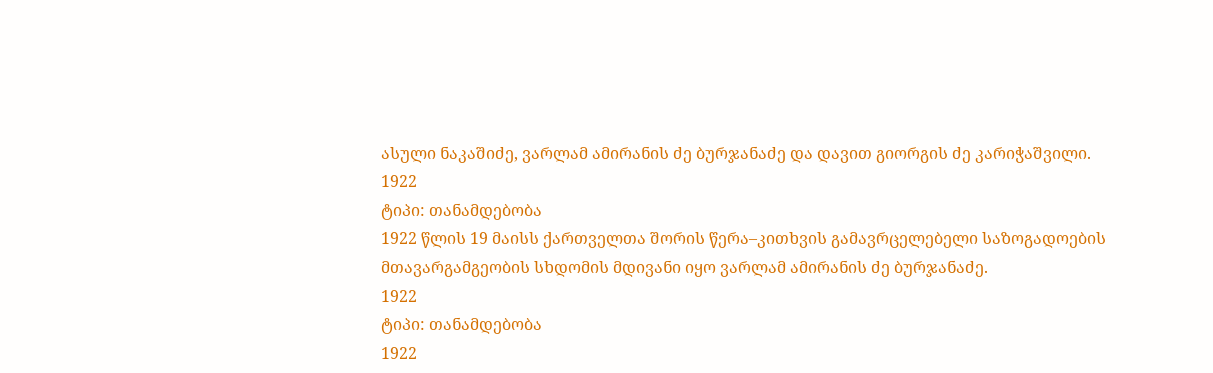ასული ნაკაშიძე, ვარლამ ამირანის ძე ბურჯანაძე და დავით გიორგის ძე კარიჭაშვილი.
1922
ტიპი: თანამდებობა
1922 წლის 19 მაისს ქართველთა შორის წერა–კითხვის გამავრცელებელი საზოგადოების მთავარგამგეობის სხდომის მდივანი იყო ვარლამ ამირანის ძე ბურჯანაძე.
1922
ტიპი: თანამდებობა
1922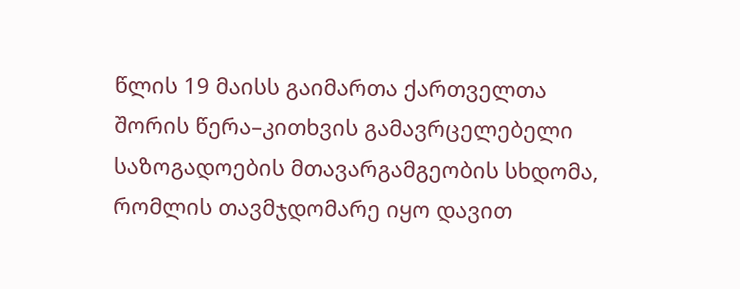წლის 19 მაისს გაიმართა ქართველთა შორის წერა–კითხვის გამავრცელებელი საზოგადოების მთავარგამგეობის სხდომა, რომლის თავმჯდომარე იყო დავით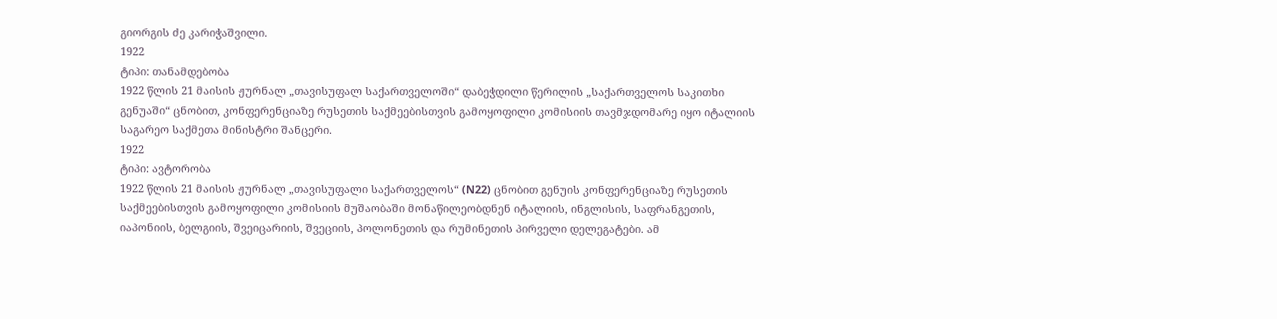გიორგის ძე კარიჭაშვილი.
1922
ტიპი: თანამდებობა
1922 წლის 21 მაისის ჟურნალ „თავისუფალ საქართველოში“ დაბეჭდილი წერილის „საქართველოს საკითხი გენუაში“ ცნობით, კონფერენციაზე რუსეთის საქმეებისთვის გამოყოფილი კომისიის თავმჯდომარე იყო იტალიის საგარეო საქმეთა მინისტრი შანცერი.
1922
ტიპი: ავტორობა
1922 წლის 21 მაისის ჟურნალ „თავისუფალი საქართველოს“ (N22) ცნობით გენუის კონფერენციაზე რუსეთის საქმეებისთვის გამოყოფილი კომისიის მუშაობაში მონაწილეობდნენ იტალიის, ინგლისის, საფრანგეთის, იაპონიის, ბელგიის, შვეიცარიის, შვეციის, პოლონეთის და რუმინეთის პირველი დელეგატები. ამ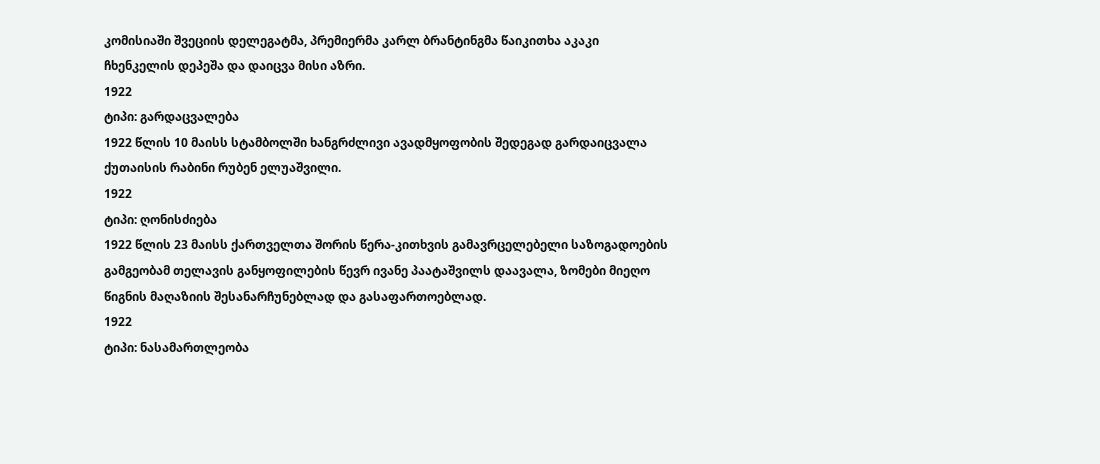კომისიაში შვეციის დელეგატმა, პრემიერმა კარლ ბრანტინგმა წაიკითხა აკაკი ჩხენკელის დეპეშა და დაიცვა მისი აზრი.
1922
ტიპი: გარდაცვალება
1922 წლის 10 მაისს სტამბოლში ხანგრძლივი ავადმყოფობის შედეგად გარდაიცვალა ქუთაისის რაბინი რუბენ ელუაშვილი.
1922
ტიპი: ღონისძიება
1922 წლის 23 მაისს ქართველთა შორის წერა-კითხვის გამავრცელებელი საზოგადოების გამგეობამ თელავის განყოფილების წევრ ივანე პაატაშვილს დაავალა, ზომები მიეღო წიგნის მაღაზიის შესანარჩუნებლად და გასაფართოებლად.
1922
ტიპი: ნასამართლეობა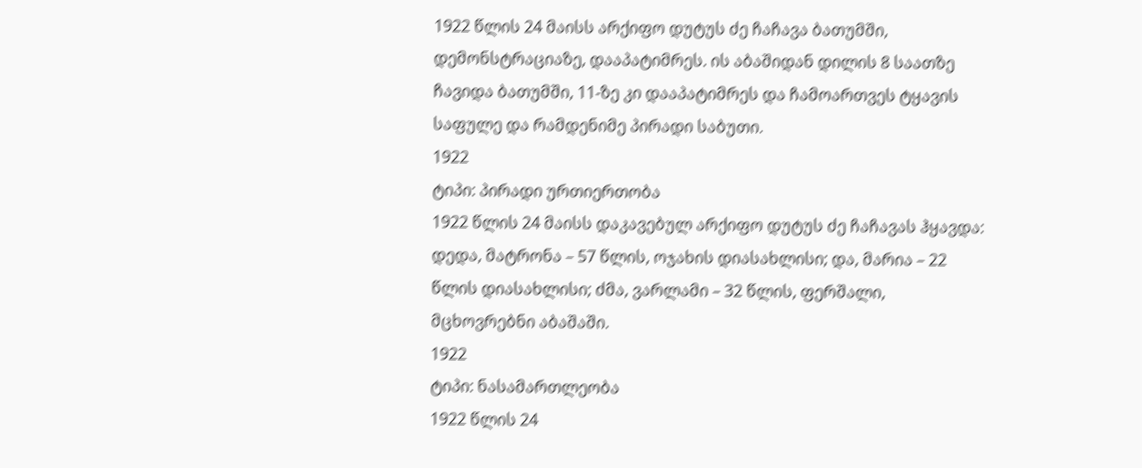1922 წლის 24 მაისს არქიფო დუტუს ძე ჩაჩავა ბათუმში, დემონსტრაციაზე, დააპატიმრეს. ის აბაშიდან დილის 8 საათზე ჩავიდა ბათუმში, 11-ზე კი დააპატიმრეს და ჩამოართვეს ტყავის საფულე და რამდენიმე პირადი საბუთი.
1922
ტიპი: პირადი ურთიერთობა
1922 წლის 24 მაისს დაკავებულ არქიფო დუტუს ძე ჩაჩავას ჰყავდა: დედა, მატრონა – 57 წლის, ოჯახის დიასახლისი; და, მარია – 22 წლის დიასახლისი; ძმა, ვარლამი – 32 წლის, ფერშალი, მცხოვრებნი აბაშაში.
1922
ტიპი: ნასამართლეობა
1922 წლის 24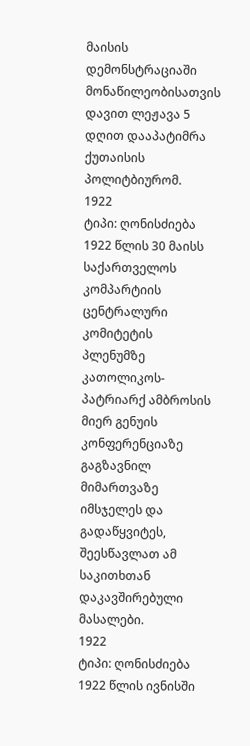მაისის დემონსტრაციაში მონაწილეობისათვის დავით ლეჟავა 5 დღით დააპატიმრა ქუთაისის პოლიტბიურომ.
1922
ტიპი: ღონისძიება
1922 წლის 30 მაისს საქართველოს კომპარტიის ცენტრალური კომიტეტის პლენუმზე კათოლიკოს-პატრიარქ ამბროსის მიერ გენუის კონფერენციაზე გაგზავნილ მიმართვაზე იმსჯელეს და გადაწყვიტეს, შეესწავლათ ამ საკითხთან დაკავშირებული მასალები.
1922
ტიპი: ღონისძიება
1922 წლის ივნისში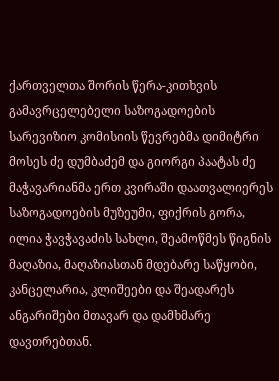ქართველთა შორის წერა-კითხვის გამავრცელებელი საზოგადოების სარევიზიო კომისიის წევრებმა დიმიტრი მოსეს ძე დუმბაძემ და გიორგი პაატას ძე მაჭავარიანმა ერთ კვირაში დაათვალიერეს საზოგადოების მუზეუმი, ფიქრის გორა, ილია ჭავჭავაძის სახლი, შეამოწმეს წიგნის მაღაზია, მაღაზიასთან მდებარე საწყობი, კანცელარია, კლიშეები და შეადარეს ანგარიშები მთავარ და დამხმარე დავთრებთან.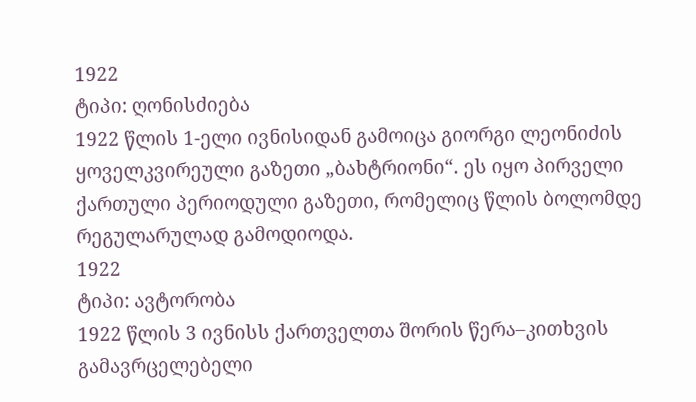1922
ტიპი: ღონისძიება
1922 წლის 1-ელი ივნისიდან გამოიცა გიორგი ლეონიძის ყოველკვირეული გაზეთი „ბახტრიონი“. ეს იყო პირველი ქართული პერიოდული გაზეთი, რომელიც წლის ბოლომდე რეგულარულად გამოდიოდა.
1922
ტიპი: ავტორობა
1922 წლის 3 ივნისს ქართველთა შორის წერა–კითხვის გამავრცელებელი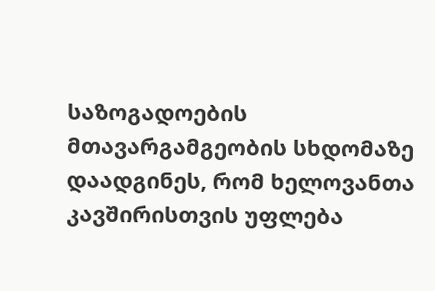საზოგადოების მთავარგამგეობის სხდომაზე დაადგინეს, რომ ხელოვანთა კავშირისთვის უფლება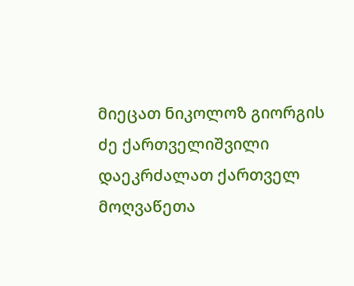მიეცათ ნიკოლოზ გიორგის ძე ქართველიშვილი დაეკრძალათ ქართველ მოღვაწეთა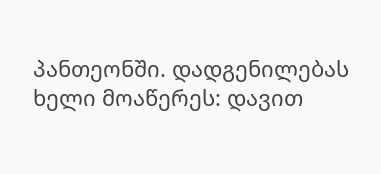პანთეონში. დადგენილებას ხელი მოაწერეს: დავით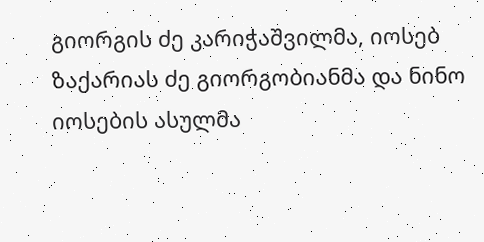გიორგის ძე კარიჭაშვილმა, იოსებ ზაქარიას ძე გიორგობიანმა და ნინო იოსების ასულმა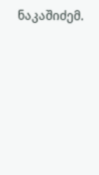ნაკაშიძემ.